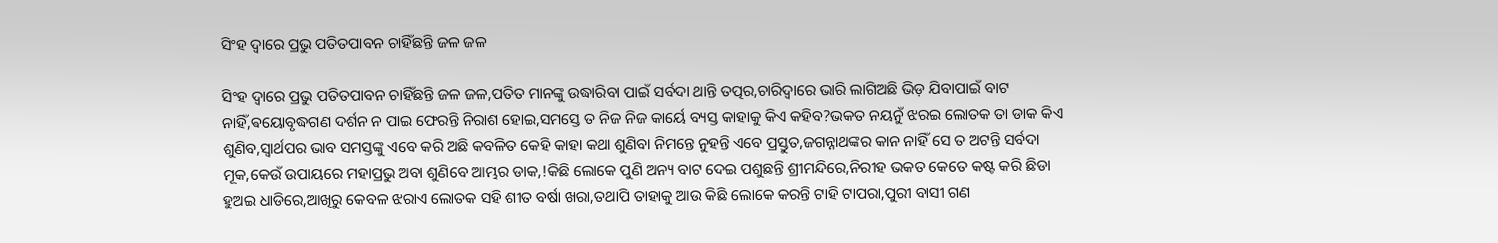ସିଂହ ଦ୍ୱାରେ ପ୍ରଭୁ ପତିତପାବନ ଚାହିଁଛନ୍ତି ଜଳ ଜଳ

ସିଂହ ଦ୍ୱାରେ ପ୍ରଭୁ ପତିତପାବନ ଚାହିଁଛନ୍ତି ଜଳ ଜଳ,ପତିତ ମାନଙ୍କୁ ଉଦ୍ଧାରିବା ପାଇଁ ସର୍ବଦା ଥାନ୍ତି ତତ୍ପର,ଚାରିଦ୍ୱାରେ ଭାରି ଲାଗିଅଛି ଭିଡ଼ ଯିବାପାଇଁ ବାଟ ନାହିଁ,ଵୟୋବୃଦ୍ଧଗଣ ଦର୍ଶନ ନ ପାଇ ଫେରନ୍ତି ନିରାଶ ହୋଇ,ସମସ୍ତେ ତ ନିଜ ନିଜ କାର୍ୟେ ବ୍ୟସ୍ତ କାହାକୁ କିଏ କହିବ?ଭକତ ନୟନୁଁ ଝରଇ ଲୋତକ ତା ଡାକ କିଏ ଶୁଣିବ,ସ୍ୱାର୍ଥପର ଭାବ ସମସ୍ତଙ୍କୁ ଏବେ କରି ଅଛି କବଳିତ କେହି କାହା କଥା ଶୁଣିବା ନିମନ୍ତେ ନୁହନ୍ତି ଏବେ ପ୍ରସ୍ତୁତ,ଜଗନ୍ନାଥଙ୍କର କାନ ନାହିଁ ସେ ତ ଅଟନ୍ତି ସର୍ବଦା ମୂକ,କେଉଁ ଉପାୟରେ ମହାପ୍ରଭୁ ଅବା ଶୁଣିବେ ଆମ୍ଭର ଡାକ,!କିଛି ଲୋକେ ପୁଣି ଅନ୍ୟ ବାଟ ଦେଇ ପଶୁଛନ୍ତି ଶ୍ରୀମନ୍ଦିରେ,ନିରୀହ ଭକତ କେତେ କଷ୍ଟ କରି ଛିଡା ହୁଅଇ ଧାଡିରେ,ଆଖିରୁ କେବଳ ଝରାଏ ଲୋତକ ସହି ଶୀତ ବର୍ଷା ଖରା,ତଥାପି ତାହାକୁ ଆଉ କିଛି ଲୋକେ କରନ୍ତି ଟାହି ଟାପରା,ପୁରୀ ବାସୀ ଗଣ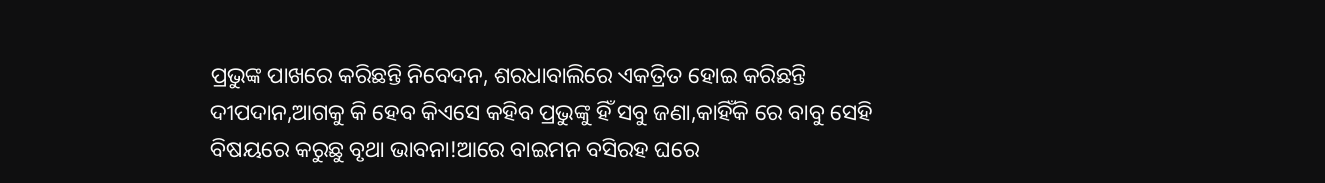ପ୍ରଭୁଙ୍କ ପାଖରେ କରିଛନ୍ତି ନିବେଦନ, ଶରଧାବାଲିରେ ଏକତ୍ରିତ ହୋଇ କରିଛନ୍ତି ଦୀପଦାନ,ଆଗକୁ କି ହେବ କିଏସେ କହିବ ପ୍ରଭୁଙ୍କୁ ହିଁ ସବୁ ଜଣା,କାହିଁକି ରେ ବାବୁ ସେହି ବିଷୟରେ କରୁଛୁ ବୃଥା ଭାବନା!ଆରେ ବାଇମନ ବସିରହ ଘରେ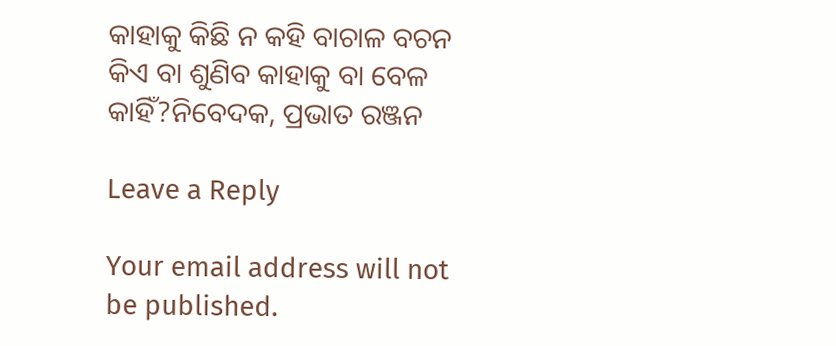କାହାକୁ କିଛି ନ କହି ବାଚାଳ ବଚନ କିଏ ବା ଶୁଣିବ କାହାକୁ ବା ବେଳ କାହିଁ?ନିବେଦକ, ପ୍ରଭାତ ରଞ୍ଜନ

Leave a Reply

Your email address will not be published.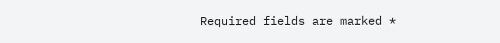Required fields are marked *